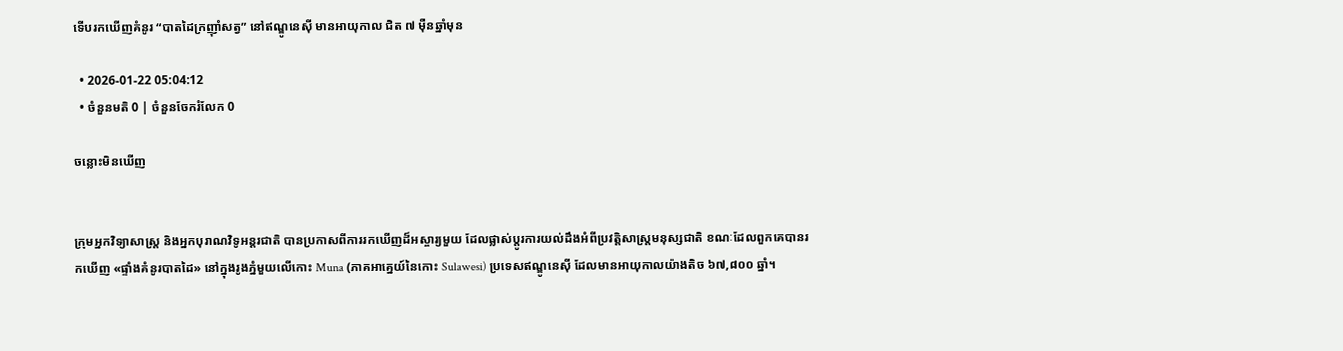ទើបរកឃើញគំនូរ “បាតដៃក្រញ៉ាំសត្វ” នៅឥណ្ឌូនេស៊ី មានអាយុកាល ជិត ៧ ម៉ឺនឆ្នាំមុន

  • 2026-01-22 05:04:12
  • ចំនួនមតិ 0 | ចំនួនចែករំលែក 0

ចន្លោះមិនឃើញ


ក្រុមអ្នកវិទ្យាសាស្ត្រ និងអ្នកបុរាណវិទូអន្តរជាតិ បានប្រកាសពីការរកឃើញដ៏អស្ចារ្យមួយ ដែលផ្លាស់ប្តូរការយល់ដឹងអំពីប្រវត្តិសាស្ត្រមនុស្សជាតិ ខណៈដែលពួកគេបានរកឃើញ «ផ្ទាំងគំនូរបាតដៃ» នៅក្នុងរូងភ្នំមួយលើកោះ Muna (ភាគអាគ្នេយ៍នៃកោះ Sulawesi) ប្រទេសឥណ្ឌូនេស៊ី ដែលមានអាយុកាលយ៉ាងតិច ៦៧,៨០០ ឆ្នាំ។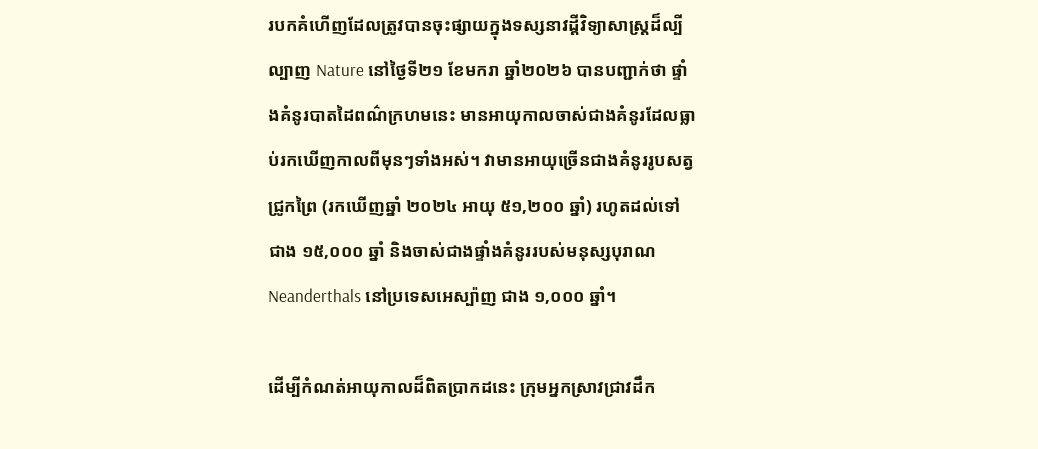របកគំហើញដែលត្រូវបានចុះផ្សាយក្នុងទស្សនាវដ្តីវិទ្យាសាស្ត្រដ៏ល្បីល្បាញ Nature នៅថ្ងៃទី២១ ខែមករា ឆ្នាំ២០២៦ បានបញ្ជាក់ថា ផ្ទាំងគំនូរបាតដៃពណ៌ក្រហមនេះ មានអាយុកាលចាស់ជាងគំនូរដែលធ្លាប់រកឃើញកាលពីមុនៗទាំងអស់។ វាមានអាយុច្រើនជាងគំនូររូបសត្វជ្រូកព្រៃ (រកឃើញឆ្នាំ ២០២៤ អាយុ ៥១,២០០ ឆ្នាំ) រហូតដល់ទៅជាង ១៥,០០០ ឆ្នាំ និងចាស់ជាងផ្ទាំងគំនូររបស់មនុស្សបុរាណ Neanderthals នៅប្រទេសអេស្ប៉ាញ ជាង ១,០០០ ឆ្នាំ។

ដើម្បីកំណត់អាយុកាលដ៏ពិតប្រាកដនេះ ក្រុមអ្នកស្រាវជ្រាវដឹក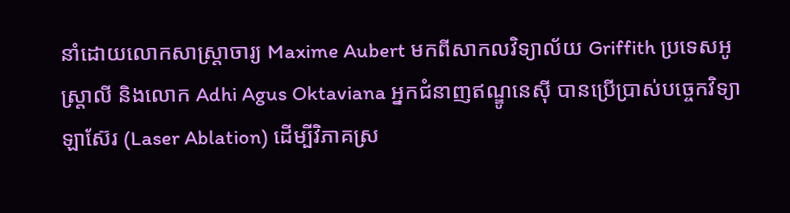នាំដោយលោកសាស្ត្រាចារ្យ Maxime Aubert មកពីសាកលវិទ្យាល័យ Griffith ប្រទេសអូស្រ្តាលី និងលោក Adhi Agus Oktaviana អ្នកជំនាញឥណ្ឌូនេស៊ី បានប្រើប្រាស់បច្ចេកវិទ្យាឡាស៊ែរ (Laser Ablation) ដើម្បីវិភាគស្រ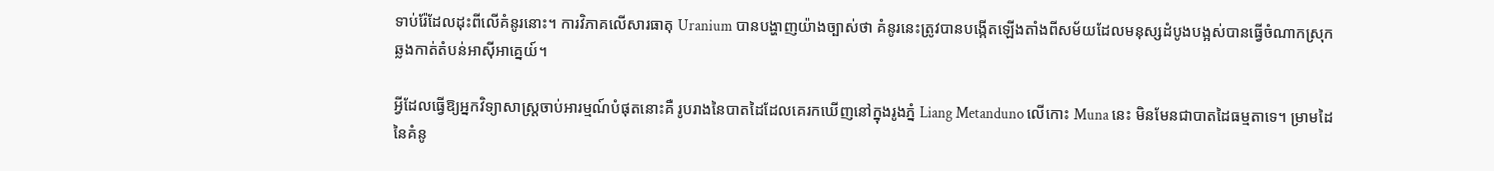ទាប់រ៉ែដែលដុះពីលើគំនូរនោះ។ ការវិភាគលើសារធាតុ Uranium បានបង្ហាញយ៉ាងច្បាស់ថា គំនូរនេះត្រូវបានបង្កើតឡើងតាំងពីសម័យដែលមនុស្សដំបូងបង្អស់បានធ្វើចំណាកស្រុកឆ្លងកាត់តំបន់អាស៊ីអាគ្នេយ៍។

អ្វីដែលធ្វើឱ្យអ្នកវិទ្យាសាស្ត្រចាប់អារម្មណ៍បំផុតនោះគឺ រូបរាងនៃបាតដៃដែលគេរកឃើញនៅក្នុងរូងភ្នំ Liang Metanduno លើកោះ Muna នេះ មិនមែនជាបាតដៃធម្មតាទេ។ ម្រាមដៃនៃគំនូ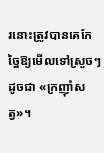រនោះត្រូវបានគេកែច្នៃឱ្យមើលទៅស្រួចៗដូចជា «ក្រញ៉ាំសត្វ»។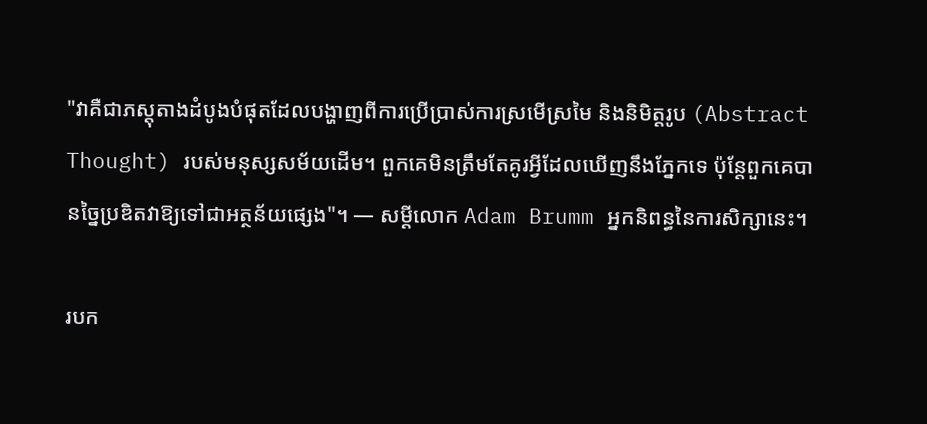"វាគឺជាភស្តុតាងដំបូងបំផុតដែលបង្ហាញពីការប្រើប្រាស់ការស្រមើស្រមៃ និងនិមិត្តរូប (Abstract Thought) របស់មនុស្សសម័យដើម។ ពួកគេមិនត្រឹមតែគូរអ្វីដែលឃើញនឹងភ្នែកទេ ប៉ុន្តែពួកគេបានច្នៃប្រឌិតវាឱ្យទៅជាអត្ថន័យផ្សេង"។ — សម្ដីលោក Adam Brumm អ្នកនិពន្ធនៃការសិក្សានេះ។

របក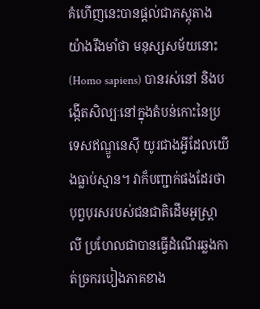គំហើញនេះបានផ្តល់ជាភស្តុតាងយ៉ាងរឹងមាំថា មនុស្សសម័យនោះ (Homo sapiens) បានរស់នៅ និងបង្កើតសិល្បៈនៅក្នុងតំបន់កោះនៃប្រទេសឥណ្ឌូនេស៊ី យូរជាងអ្វីដែលយើងធ្លាប់ស្មាន។ វាក៏បញ្ជាក់ផងដែរថា បុព្វបុរសរបស់ជនជាតិដើមអូស្រ្តាលី ប្រហែលជាបានធ្វើដំណើរឆ្លងកាត់ច្រករបៀងភាគខាង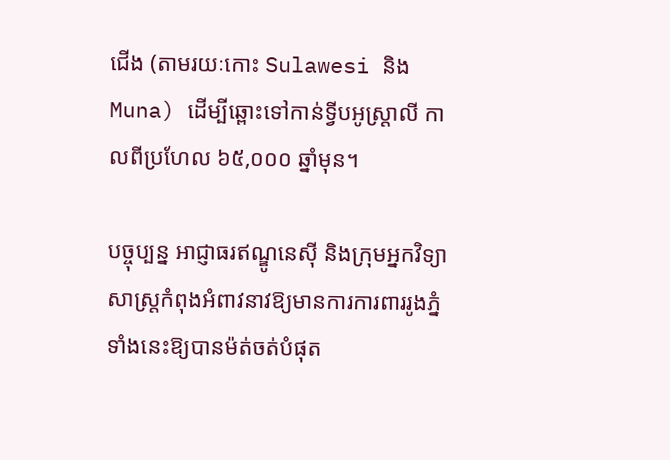ជើង (តាមរយៈកោះ Sulawesi និង Muna) ដើម្បីឆ្ពោះទៅកាន់ទ្វីបអូស្រ្តាលី កាលពីប្រហែល ៦៥,០០០ ឆ្នាំមុន។

បច្ចុប្បន្ន អាជ្ញាធរឥណ្ឌូនេស៊ី និងក្រុមអ្នកវិទ្យាសាស្ត្រកំពុងអំពាវនាវឱ្យមានការការពាររូងភ្នំទាំងនេះឱ្យបានម៉ត់ចត់បំផុត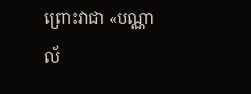ព្រោះវាជា «បណ្ណាល័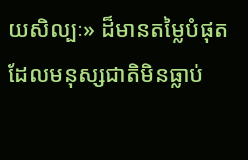យសិល្បៈ» ដ៏មានតម្លៃបំផុតដែលមនុស្សជាតិមិនធ្លាប់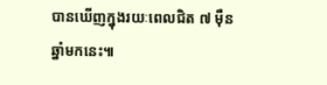បានឃើញក្នុងរយៈពេលជិត ៧ ម៉ឺនឆ្នាំមកនេះ៕